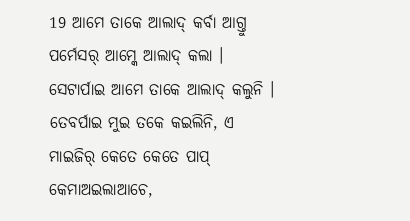19 ଆମେ ତାକେ ଆଲାଦ୍ କର୍ବା ଆଗ୍ତୁ ପର୍ମେସର୍ ଆମ୍କେ ଆଲାଦ୍ କଲା । ସେଟାର୍ପାଇ ଆମେ ତାକେ ଆଲାଦ୍ କଲୁନି ।
ତେବର୍ପାଇ ମୁଇ ତକେ କଇଲିନି, ଏ ମାଇଜିର୍ କେତେ କେତେ ପାପ୍ କେମାଅଇଲାଆଚେ,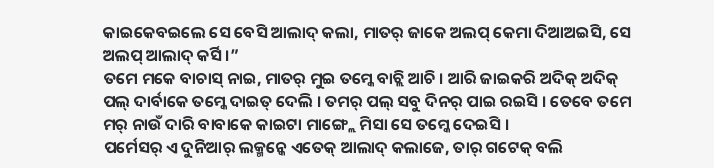କାଇକେବଇଲେ ସେ ବେସି ଆଲାଦ୍ କଲା, ମାତର୍ ଜାକେ ଅଲପ୍ କେମା ଦିଆଅଇସି, ସେ ଅଲପ୍ ଆଲାଦ୍ କର୍ସି ।”
ତମେ ମକେ ବାଚାସ୍ ନାଇ, ମାତର୍ ମୁଇ ତମ୍କେ ବାଚ୍ଲି ଆଚି । ଆରି ଜାଇକରି ଅଦିକ୍ ଅଦିକ୍ ପଲ୍ ଦାର୍ବାକେ ତମ୍କେ ଦାଇତ୍ ଦେଲି । ତମର୍ ପଲ୍ ସବୁ ଦିନର୍ ପାଇ ରଇସି । ତେବେ ତମେ ମର୍ ନାଉଁ ଦାରି ବାବାକେ କାଇଟା ମାଙ୍ଗ୍ଲେ ମିସା ସେ ତମ୍କେ ଦେଇସି ।
ପର୍ମେସର୍ ଏ ଦୁନିଆର୍ ଲକ୍ମନ୍କେ ଏତେକ୍ ଆଲାଦ୍ କଲାଜେ, ତାର୍ ଗଟେକ୍ ବଲି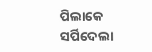ପିଲାକେ ସର୍ପିଦେଲା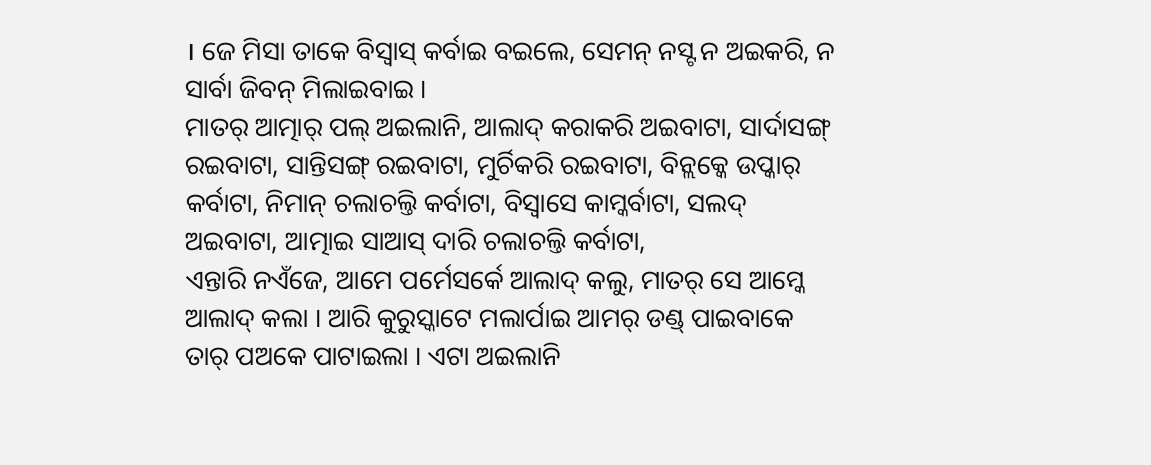। ଜେ ମିସା ତାକେ ବିସ୍ବାସ୍ କର୍ବାଇ ବଇଲେ, ସେମନ୍ ନସ୍ଟ ନ ଅଇକରି, ନ ସାର୍ବା ଜିବନ୍ ମିଲାଇବାଇ ।
ମାତର୍ ଆତ୍ମାର୍ ପଲ୍ ଅଇଲାନି, ଆଲାଦ୍ କରାକରି ଅଇବାଟା, ସାର୍ଦାସଙ୍ଗ୍ ରଇବାଟା, ସାନ୍ତିସଙ୍ଗ୍ ରଇବାଟା, ମୁର୍ଚିକରି ରଇବାଟା, ବିନ୍ଲକ୍କେ ଉପ୍କାର୍ କର୍ବାଟା, ନିମାନ୍ ଚଲାଚଲ୍ତି କର୍ବାଟା, ବିସ୍ବାସେ କାମ୍କର୍ବାଟା, ସଲଦ୍ ଅଇବାଟା, ଆତ୍ମାଇ ସାଆସ୍ ଦାରି ଚଲାଚଲ୍ତି କର୍ବାଟା,
ଏନ୍ତାରି ନଏଁଜେ, ଆମେ ପର୍ମେସର୍କେ ଆଲାଦ୍ କଲୁ, ମାତର୍ ସେ ଆମ୍କେ ଆଲାଦ୍ କଲା । ଆରି କୁରୁସ୍କାଟେ ମଲାର୍ପାଇ ଆମର୍ ଡଣ୍ଡ୍ ପାଇବାକେ ତାର୍ ପଅକେ ପାଟାଇଲା । ଏଟା ଅଇଲାନି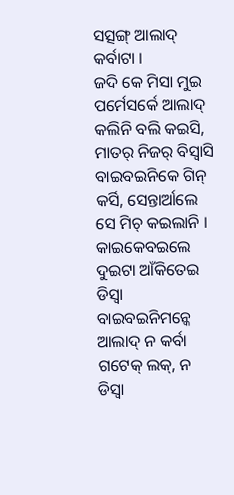ସତ୍ସଙ୍ଗ୍ ଆଲାଦ୍ କର୍ବାଟା ।
ଜଦି କେ ମିସା ମୁଇ ପର୍ମେସର୍କେ ଆଲାଦ୍ କଲିନି ବଲି କଇସି, ମାତର୍ ନିଜର୍ ବିସ୍ବାସି ବାଇବଇନିକେ ଗିନ୍ କର୍ସି, ସେନ୍ତାର୍ଆଲେ ସେ ମିଚ୍ କଇଲାନି । କାଇକେବଇଲେ ଦୁଇଟା ଆଁକିତେଇ ଡିସ୍ବା ବାଇବଇନିମନ୍କେ ଆଲାଦ୍ ନ କର୍ବା ଗଟେକ୍ ଲକ୍, ନ ଡିସ୍ବା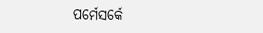ପର୍ମେସର୍କେ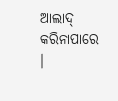ଆଲାଦ୍ କରିନାପାରେ ।